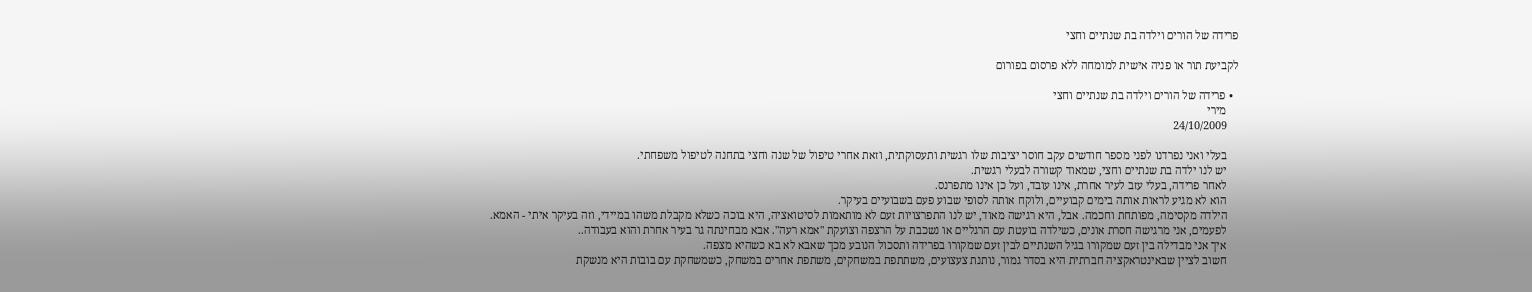פרידה של הורים וילדה בת שנתיים וחצי

לקביעת תור או פניה אישית למומחה ללא פרסום בפורום

  • פרידה של הורים וילדה בת שנתיים וחצי
    מירי
    24/10/2009

    בעלי ואני נפרדנו לפני מספר חודשים עקב חוסר יציבות שלו רגשית ותעסוקתית, וזאת אחרי טיפול של שנה וחצי בתחנה לטיפול משפחתי.
    יש לנו ילדה בת שנתיים וחצי, שמאוד קשורה לבעלי רגשית.
    לאחר פרידה, בעלי עזב לעיר אחרת, אינו עובד, ועל כן אינו מתפרנס.
    הוא לא מגיע לראות אותה בימים קבועיים, ולוקח אותה לסופי שבוע פעם בשבועיים בעיקר.
    הילדה מקסימה, מפותחת וחכמה. אבל, היא רגישה מאוד, יש לנו התפרצויות זעם לא מותאמות לסיטואציה, היא בוכה כשלא מקבלת משהו במיידי, וזה בעיקר איתי - האמא.
    לפעמים, אני מרגישה חסרת אונים, כשילדה בועטת עם הרגליים או נשכבת על הרצפה וצועקת "אמא רעה". אבא מבחינתה גר בעיר אחרת והוא בעבודה..
    איך אני מבדילה בין זעם שמקורו בגיל השנתיים לבין זעם שמקורו בפרידה ותסכול הנובע מכך שאבא לא בא כשהיא מצפה.
    חשוב לציין שבאינטראקציה חברתית היא בסדר גמור, נותנת צעצועים, משתתפת במשחקים, משתפת אחרים במשחק, כשמשחקת עם בובות היא מנשקת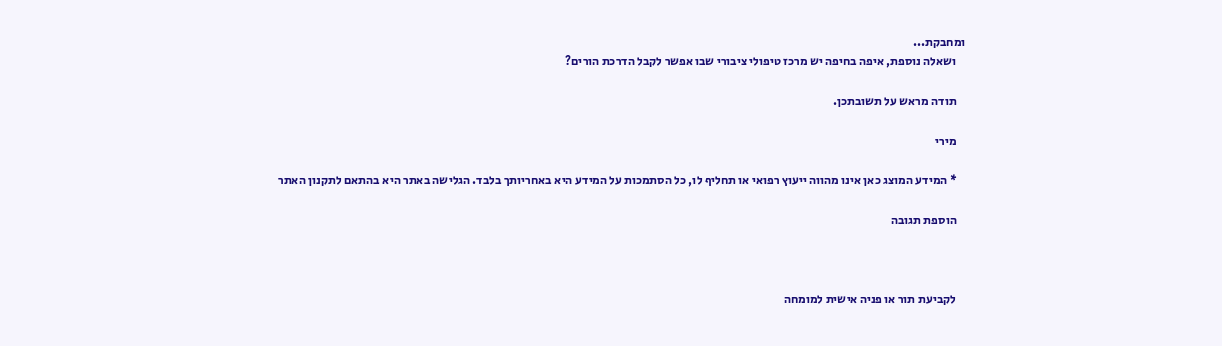ומחבקת...
    ושאלה נוספת, איפה בחיפה יש מרכז טיפולי ציבורי שבו אפשר לקבל הדרכת הורים?

    תודה מראש על תשובתכן.

    מירי

    * המידע המוצג כאן אינו מהווה ייעוץ רפואי או תחליף לו, כל הסתמכות על המידע היא באחריותך בלבד. הגלישה באתר היא בהתאם לתקנון האתר

    הוספת תגובה



    לקביעת תור או פניה אישית למומחה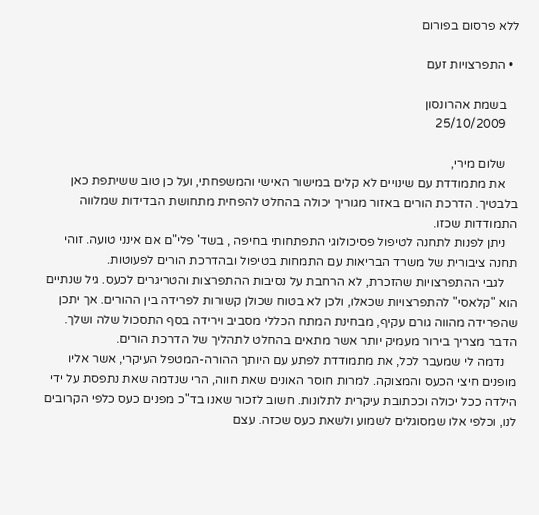ללא פרסום בפורום

  • התפרצויות זעם

    בשמת אהרונסון
    25/10/2009

    שלום מירי,
    את מתמודדת עם שינויים לא קלים במישור האישי והמשפחתי, ועל כן טוב ששיתפת כאן בלבטיך. הדרכת הורים באזור מגוריך יכולה בהחלט להפחית מתחושת הבדידות שמלווה התמודדות שכזו.
    ניתן לפנות לתחנה לטיפול פסיכולוגי התפתחותי בחיפה , בשד' פלי"ם אם אינני טועה. זוהי תחנה ציבורית של משרד הבריאות עם התמחות בטיפול ובהדרכת הורים לפעוטות.
    לגבי ההתפרצויות שהזכרת, לא הרחבת על נסיבות ההתפרצות והטריגרים לכעס. גיל שנתיים הוא "קלאסי" להתפרצויות שכאלו, ולכן לא בטוח שכולן קשורות לפרידה בין ההורים. אך יתכן שהפרידה מהווה גורם עקיף, מבחינת המתח הכללי מסביב וירידה בסף התסכול שלה ושלך. הדבר מצריך בירור מעמיק יותר אשר מתאים בהחלט לתהליך של הדרכת הורים.
    נדמה לי שמעבר לכל, את מתמודדת לפתע עם היותך ההורה-המטפל העיקרי, אשר אליו מופנים חיצי הכעס והמצוקה. למרות חוסר האונים שאת חווה, הרי שנדמה שאת נתפסת על ידי הילדה ככל יכולה וככתובת עיקרית לתלונות. חשוב לזכור שאנו בד"כ מפנים כעס כלפי הקרובים לנו, וכלפי אלו שמסוגלים לשמוע ולשאת כעס שכזה. עצם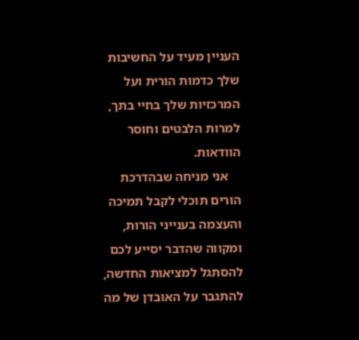העניין מעיד על החשיבות שלך כדמות הורית ועל המרכזיות שלך בחיי בתך, למרות הלבטים וחוסר הוודאות.
    אני מניחה שבהדרכת הורים תוכלי לקבל תמיכה והעצמה בענייני הורות, ומקווה שהדבר יסייע לכם להסתגל למציאות החדשה, להתגבר על האובדן של מה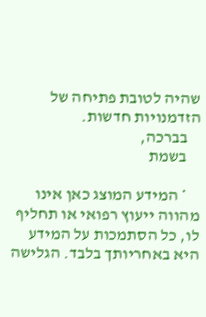שהיה לטובת פתיחה של הזדמנויות חדשות.
    בברכה,
    בשמת

    * המידע המוצג כאן אינו מהווה ייעוץ רפואי או תחליף לו, כל הסתמכות על המידע היא באחריותך בלבד. הגלישה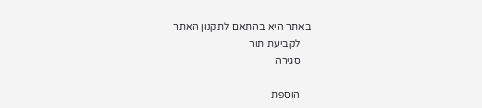באתר היא בהתאם לתקנון האתר
    לקביעת תור
    סגירה

    הוספת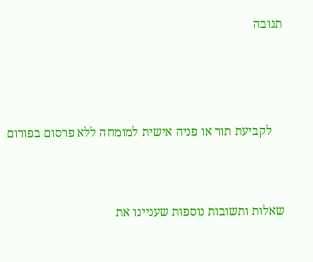תגובה



    לקביעת תור או פניה אישית למומחה ללא פרסום בפורום


שאלות ותשובות נוספות שעניינו את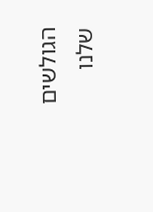הגולשים שלנו